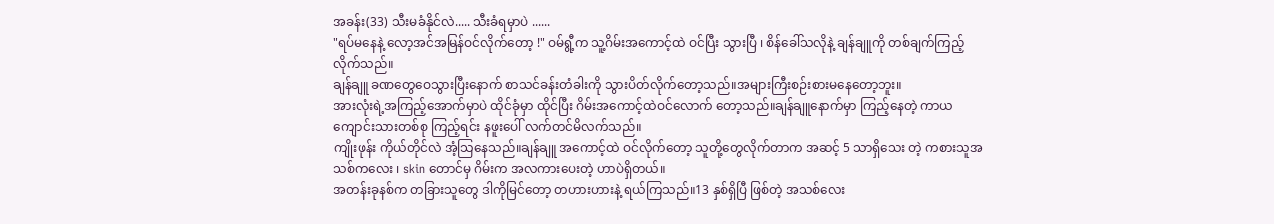အခန်း(33) သီးမခံနိုင်လဲ..... သီးခံရမှာပဲ ......
"ရပ်မနေနဲ့ လော့အင်အမြန်ဝင်လိုက်တော့ !" ဝမ်ရွီ့က သူ့ဂိမ်းအကောင့်ထဲ ဝင်ပြီး သွားပြီ ၊ စိန်ခေါ်သလိုနဲ့ ချန်ချူကို တစ်ချက်ကြည့်လိုက်သည်။
ချန်ချူ ခဏတွေဝေသွားပြီးနောက် စာသင်ခန်းတံခါးကို သွားပိတ်လိုက်တော့သည်။အများကြီးစဉ်းစားမနေတော့ဘူး။
အားလုံးရဲ့အကြည့်အောက်မှာပဲ ထိုင်ခုံမှာ ထိုင်ပြီး ဂိမ်းအကောင့်ထဲဝင်လောက် တော့သည်။ချန်ချူနောက်မှာ ကြည့်နေတဲ့ ကာယကျောင်းသားတစ်စု ကြည့်ရင်း နဖူးပေါ် လက်တင်မိလက်သည်။
ကျိုးဖုန်း ကိုယ်တိုင်လဲ အံ့သြနေသည်။ချန်ချူ အကောင့်ထဲ ဝင်လိုက်တော့ သူတို့တွေလိုက်တာက အဆင့် 5 သာရှိသေး တဲ့ ကစားသူအသစ်ကလေး ၊ skin တောင်မှ ဂိမ်းက အလကားပေးတဲ့ ဟာပဲရှိတယ်။
အတန်းခုနစ်က တခြားသူတွေ ဒါကိုမြင်တော့ တဟားဟားနဲ့ ရယ်ကြသည်။13 နှစ်ရှိပြီ ဖြစ်တဲ့ အသစ်လေး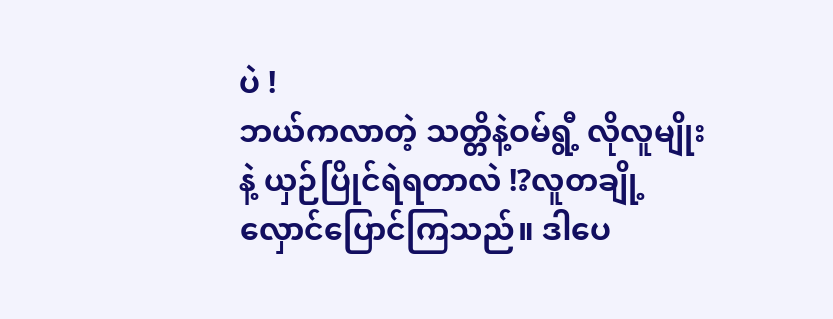ပဲ !
ဘယ်ကလာတဲ့ သတ္တိနဲ့ဝမ်ရွီ့ လိုလူမျိုးနဲ့ ယှဉ်ပြိုင်ရဲရတာလဲ !?လူတချို့ လှောင်ပြောင်ကြသည်။ ဒါပေ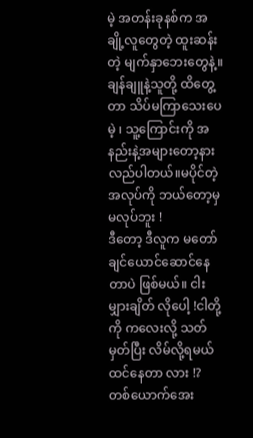မဲ့ အတန်းခုနစ်က အချို့လူတွေတဲ့ ထူးဆန်း တဲ့ မျက်နှာဘေးတွေနဲ့။
ချန်ချူနဲ့သူတို့ ထိတွေ့တာ သိပ်မကြာသေးပေမဲ့ ၊ သူ့ကြောင်းကို အနည်းနဲ့အများတော့နားလည်ပါတယ်။မပိုင်တဲ့အလုပ်ကို ဘယ်တော့မှမလုပ်ဘူး !
ဒီတော့ ဒီလူက မတော်ချင်ယောင်ဆောင်နေတာပဲ ဖြစ်မယ်။ ငါးမျှားချိတ် လိုပေါ့ !ငါတို့ကို ကလေးလို့ သတ်မှတ်ပြီး လိမ်လို့ရမယ်ထင်နေတာ လား !?
တစ်ယောက်အေး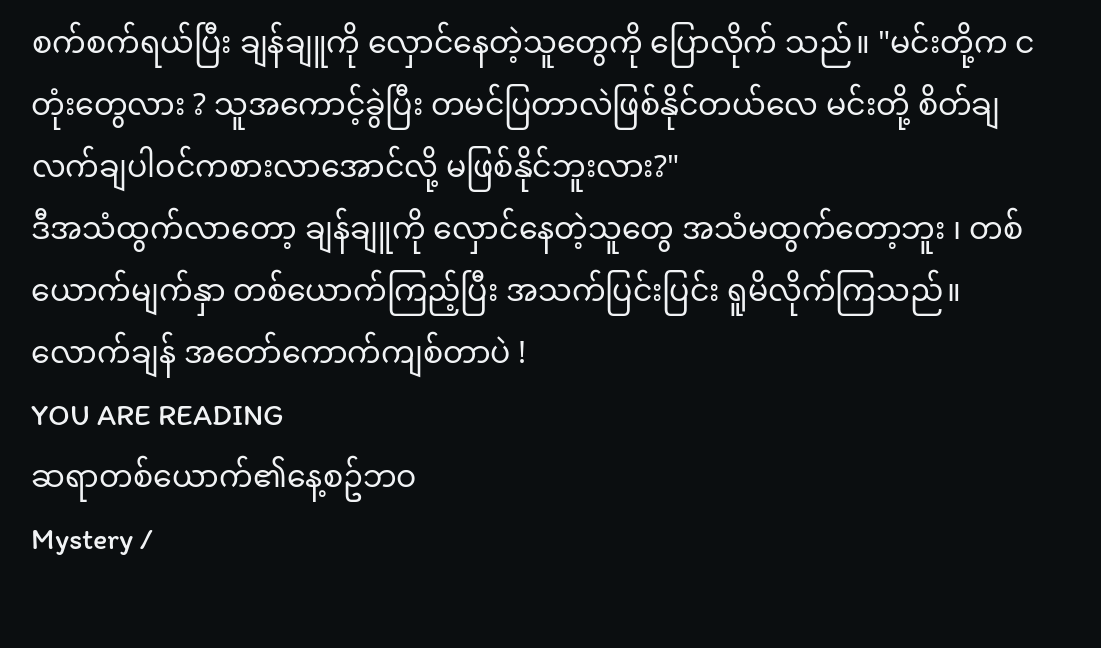စက်စက်ရယ်ပြီး ချန်ချူကို လှောင်နေတဲ့သူတွေကို ပြောလိုက် သည်။ "မင်းတို့က ငတုံးတွေလား ? သူအကောင့်ခွဲပြီး တမင်ပြတာလဲဖြစ်နိုင်တယ်လေ မင်းတို့ စိတ်ချလက်ချပါဝင်ကစားလာအောင်လို့ မဖြစ်နိုင်ဘူးလား?"
ဒီအသံထွက်လာတော့ ချန်ချူကို လှောင်နေတဲ့သူတွေ အသံမထွက်တော့ဘူး ၊ တစ်ယောက်မျက်နှာ တစ်ယောက်ကြည့်ပြီး အသက်ပြင်းပြင်း ရူမိလိုက်ကြသည်။
လောက်ချန် အတော်ကောက်ကျစ်တာပဲ !
YOU ARE READING
ဆရာတစ်ယောက်၏နေ့စဥ်ဘဝ
Mystery /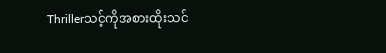Thrillerသင့်ကိုအစားထိုးသင်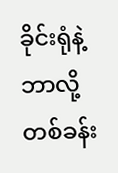ခိုင်းရုံနဲ့ဘာလို့တစ်ခန်း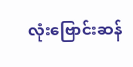လုံးဗြောင်းဆန်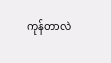ကုန်တာလဲ